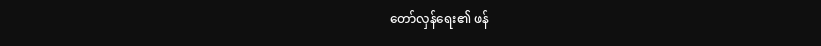တော်လှန်ရေး၏ ဖန်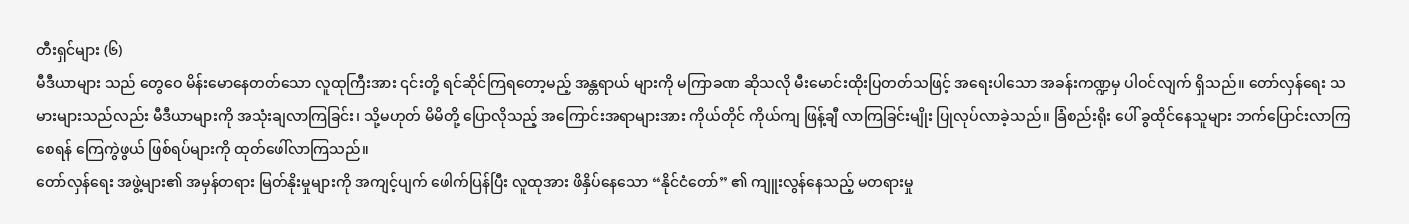တီးရှင်များ (၆)
မီဒီယာများ သည် တွေဝေ မိန်းမောနေတတ်သော လူထုကြီးအား ၎င်းတို့ ရင်ဆိုင်ကြရတော့မည့် အန္တရာယ် များကို မကြာခဏ ဆိုသလို မီးမောင်းထိုးပြတတ်သဖြင့် အရေးပါသော အခန်းကဏ္ဍမှ ပါဝင်လျက် ရှိသည်။ တော်လှန်ရေး သမားများသည်လည်း မီဒီယာများကို အသုံးချလာကြခြင်း၊ သို့မဟုတ် မိမိတို့ ပြောလိုသည့် အကြောင်းအရာများအား ကိုယ်တိုင် ကိုယ်ကျ ဖြန့်ချီ လာကြခြင်းမျိုး ပြုလုပ်လာခဲ့သည်။ ခြံစည်းရိုး ပေါ် ခွထိုင်နေသူများ ဘက်ပြောင်းလာကြစေရန် ကြေကွဲဖွယ် ဖြစ်ရပ်များကို ထုတ်ဖေါ်လာကြသည်။
တော်လှန်ရေး အဖွဲ့များ၏ အမှန်တရား မြတ်နိုးမှုများကို အကျင့်ပျက် ဖေါက်ပြန်ပြီး လူထုအား ဖိနှိပ်နေသော “နိုင်ငံတော်” ၏ ကျူးလွန်နေသည့် မတရားမှု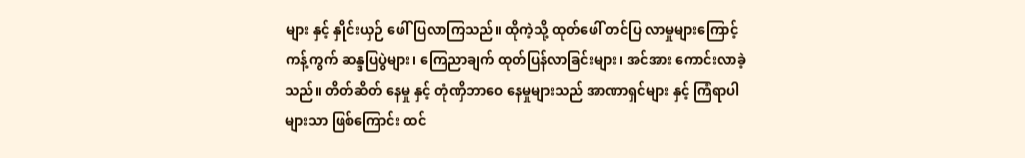များ နှင့် နှိုင်းယှဉ် ဖေါ်ပြလာကြသည်။ ထိုကဲ့သို့ ထုတ်ဖေါ် တင်ပြ လာမှုများကြောင့် ကန့်ကွက် ဆန္ဒပြပွဲများ၊ ကြေညာချက် ထုတ်ပြန်လာခြင်းများ၊ အင်အား ကောင်းလာခဲ့သည်။ တိတ်ဆိတ် နေမှု နှင့် တုံဏှိဘာဝေ နေမှုများသည် အာဏာရှင်များ နှင့် ကြံရာပါများသာ ဖြစ်ကြောင်း ထင်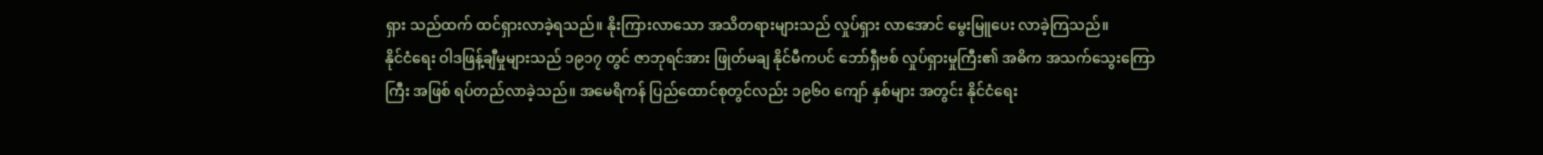ရှား သည်ထက် ထင်ရှားလာခဲ့ရသည်။ နိုးကြားလာသော အသိတရားများသည် လှုပ်ရှား လာအောင် မွေးမြူပေး လာခဲ့ကြသည်။
နိုင်ငံရေး ဝါဒဖြန့်ချီမှုများသည် ၁၉၁၇ တွင် ဇာဘုရင်အား ဖြုတ်မချ နိုင်မီကပင် ဘော်ရှီဗစ် လှုပ်ရှားမှုကြီး၏ အဓိက အသက်သွေးကြောကြီး အဖြစ် ရပ်တည်လာခဲ့သည်။ အမေရိကန် ပြည်ထောင်စုတွင်လည်း ၁၉၆၀ ကျော် နှစ်များ အတွင်း နိုင်ငံရေး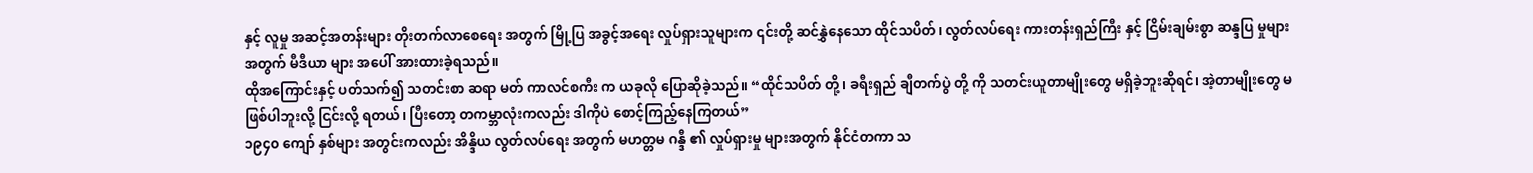နှင့် လူမှု အဆင့်အတန်းများ တိုးတက်လာစေရေး အတွက် မြို့ပြ အခွင့်အရေး လှုပ်ရှားသူများက ၎င်းတို့ ဆင်နွှဲနေသော ထိုင်သပိတ်၊ လွတ်လပ်ရေး ကားတန်းရှည်ကြီး နှင့် ငြိမ်းချမ်းစွာ ဆန္ဒပြ မှုများ အတွက် မီဒီယာ များ အပေါ် အားထားခဲ့ရသည်။
ထိုအကြောင်းနှင့် ပတ်သက်၍ သတင်းစာ ဆရာ မတ် ကာလင်စကီး က ယခုလို ပြောဆိုခဲ့သည်။ “ထိုင်သပိတ် တို့၊ ခရီးရှည် ချီတက်ပွဲ တို့ ကို သတင်းယူတာမျိုးတွေ မရှိခဲ့ဘူးဆိုရင်၊ အဲ့တာမျိုးတွေ မဖြစ်ပါဘူးလို့ ငြင်းလို့ ရတယ်၊ ပြီးတော့ တကမ္ဘာလုံးကလည်း ဒါကိုပဲ စောင့်ကြည့်နေကြတယ်”
၁၉၄၀ ကျော် နှစ်များ အတွင်းကလည်း အိန္ဒိယ လွတ်လပ်ရေး အတွက် မဟတ္တမ ဂန္ဒီ ၏ လှုပ်ရှားမှု များအတွက် နိုင်ငံတကာ သ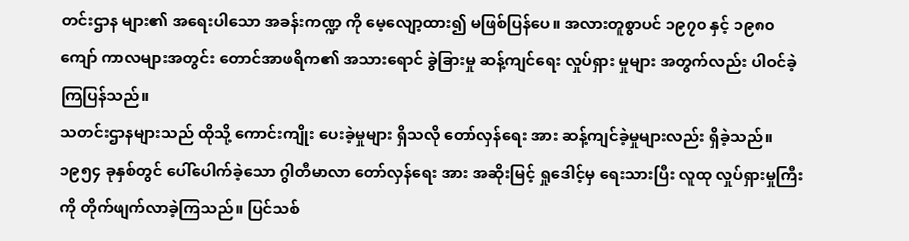တင်းဌာန များ၏ အရေးပါသော အခန်းကဏ္ဍ ကို မေ့လျော့ထား၍ မဖြစ်ပြန်ပေ။ အလားတူစွာပင် ၁၉၇၀ နှင့် ၁၉၈၀ ကျော် ကာလများအတွင်း တောင်အာဖရိက၏ အသားရောင် ခွဲခြားမှု ဆန့်ကျင်ရေး လှုပ်ရှား မှုများ အတွက်လည်း ပါဝင်ခဲ့ကြပြန်သည်။
သတင်းဌာနများသည် ထိုသို့ ကောင်းကျိုး ပေးခဲ့မှုများ ရှိသလို တော်လှန်ရေး အား ဆန့်ကျင်ခဲ့မှုများလည်း ရှိခဲ့သည်။ ၁၉၅၄ ခုနှစ်တွင် ပေါ်ပေါက်ခဲ့သော ဂွါတီမာလာ တော်လှန်ရေး အား အဆိုးမြင့် ရှုဒေါင့်မှ ရေးသားပြီး လူထု လှုပ်ရှားမှုကြီး ကို တိုက်ဖျက်လာခဲ့ကြသည်။ ပြင်သစ်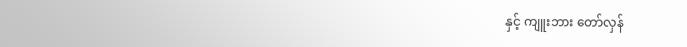နှင့် ကျူးဘား တော်လှန်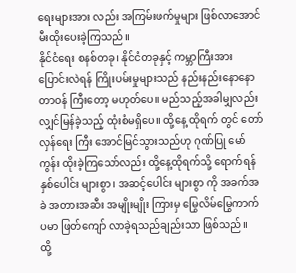ရေးများအား လည်း အကြမ်းဖက်မှုများ ဖြစ်လာအောင် မီးထိုးပေးခဲ့ကြသည်။
နိုင်ငံရေး စနစ်တခု၊ နိုင်ငံတခုနှင့် ကမ္ဘာကြီးအား ပြောင်းလဲရန် ကြိုးပမ်းမှုများသည် နည်းနည်းနောနော တာဝန် ကြီးတော့ မဟုတ်ပေ။ မည်သည့်အခါမျှလည်း လျှင်မြန်ခဲ့သည့် ထုံးစံမရှိပေ။ ထို့နေ့ ထိုရက် တွင် တော်လှန်ရေး ကြီး အောင်မြင်သွားသည်ဟု ဂုဏ်ပြု မော်ကွန်း ထိုးခဲ့ကြသော်လည်း ထို့နေ့ထိုရက်သို့ ရောက်ရန် နှစ်ပေါင်း များစွာ၊ အဆင့်ပေါင်း များစွာ ကို အခက်အခဲ အတားအဆီး အမျိုးမျိုး ကြားမှ မြွေလိမ်မြွေကာက် ပမာ ဖြတ်ကျော် လာခဲ့ရသည်ချည်းသာ ဖြစ်သည်။
ထို့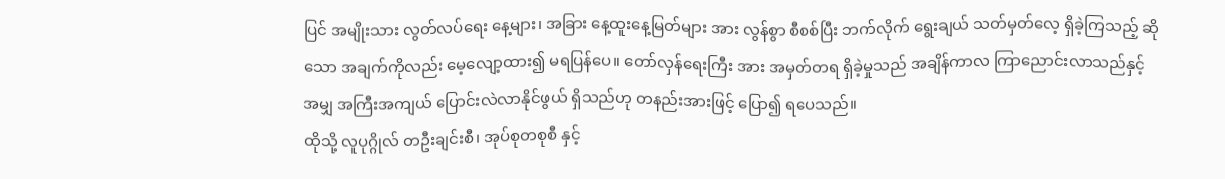ပြင် အမျိုးသား လွတ်လပ်ရေး နေ့များ၊ အခြား နေ့ထူးနေ့မြတ်များ အား လွန်စွာ စီစစ်ပြီး ဘက်လိုက် ရွေးချယ် သတ်မှတ်လေ့ ရှိခဲ့ကြသည့် ဆိုသော အချက်ကိုလည်း မေ့လျော့ထား၍ မရပြန်ပေ။ တော်လှန်ရေးကြီး အား အမှတ်တရ ရှိခဲ့မှုသည် အချိန်ကာလ ကြာညောင်းလာသည်နှင့် အမျှ အကြီးအကျယ် ပြောင်းလဲလာနိုင်ဖွယ် ရှိသည်ဟု တနည်းအားဖြင့် ပြော၍ ရပေသည်။
ထိုသို့ လူပုဂ္ဂိုလ် တဦးချင်းစီ၊ အုပ်စုတစုစီ နှင့်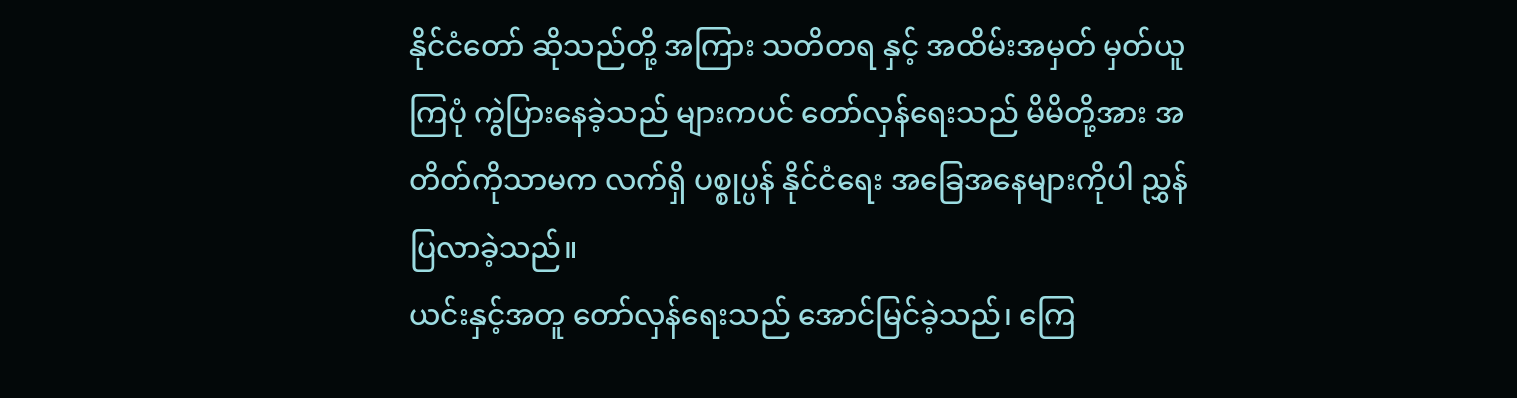နိုင်ငံတော် ဆိုသည်တို့ အကြား သတိတရ နှင့် အထိမ်းအမှတ် မှတ်ယူကြပုံ ကွဲပြားနေခဲ့သည် များကပင် တော်လှန်ရေးသည် မိမိတို့အား အတိတ်ကိုသာမက လက်ရှိ ပစ္စုပ္ပန် နိုင်ငံရေး အခြေအနေများကိုပါ ညွှန်ပြလာခဲ့သည်။
ယင်းနှင့်အတူ တော်လှန်ရေးသည် အောင်မြင်ခဲ့သည်၊ ကြေ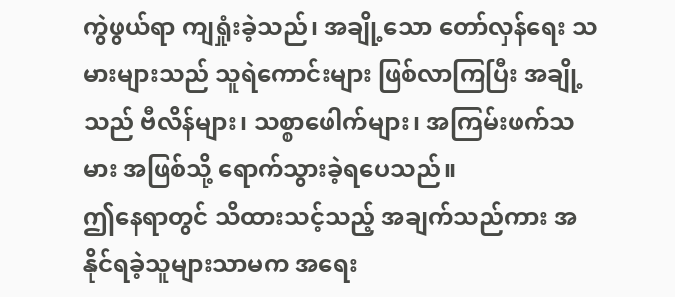ကွဲဖွယ်ရာ ကျရှုံးခဲ့သည်၊ အချို့သော တော်လှန်ရေး သမားများသည် သူရဲကောင်းများ ဖြစ်လာကြပြီး အချို့သည် ဗီလိန်များ၊ သစ္စာဖေါက်များ၊ အကြမ်းဖက်သမား အဖြစ်သို့ ရောက်သွားခဲ့ရပေသည်။
ဤနေရာတွင် သိထားသင့်သည့် အချက်သည်ကား အနိုင်ရခဲ့သူများသာမက အရေး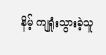နိမ့် ကျရှုံးသွားခဲ့သူ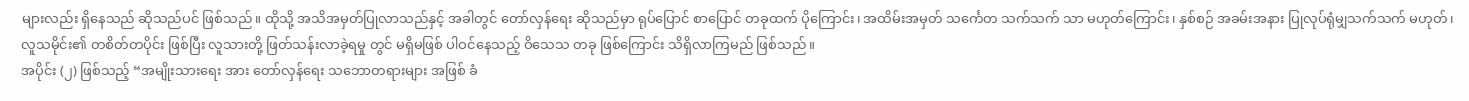များလည်း ရှိနေသည် ဆိုသည်ပင် ဖြစ်သည်။ ထိုသို့ အသိအမှတ်ပြုလာသည်နှင့် အခါတွင် တော်လှန်ရေး ဆိုသည်မှာ ရုပ်ပြောင် စာပြောင် တခုထက် ပိုကြောင်း၊ အထိမ်းအမှတ် သင်္ကေတ သက်သက် သာ မဟုတ်ကြောင်း၊ နှစ်စဉ် အခမ်းအနား ပြုလုပ်ရုံမျှသက်သက် မဟုတ်၊ လူသမိုင်း၏ တစိတ်တပိုင်း ဖြစ်ပြီး လူသားတို့ ဖြတ်သန်းလာခဲ့ရမှု တွင် မရှိမဖြစ် ပါဝင်နေသည့် ဝိသေသ တခု ဖြစ်ကြောင်း သိရှိလာကြမည် ဖြစ်သည်။
အပိုင်း (၂) ဖြစ်သည့် “အမျိုးသားရေး အား တော်လှန်ရေး သဘောတရားများ အဖြစ် ခံ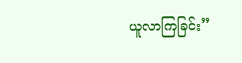ယူလာကြခြင်း”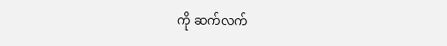ကို ဆက်လက်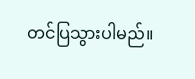တင်ပြသွားပါမည်။